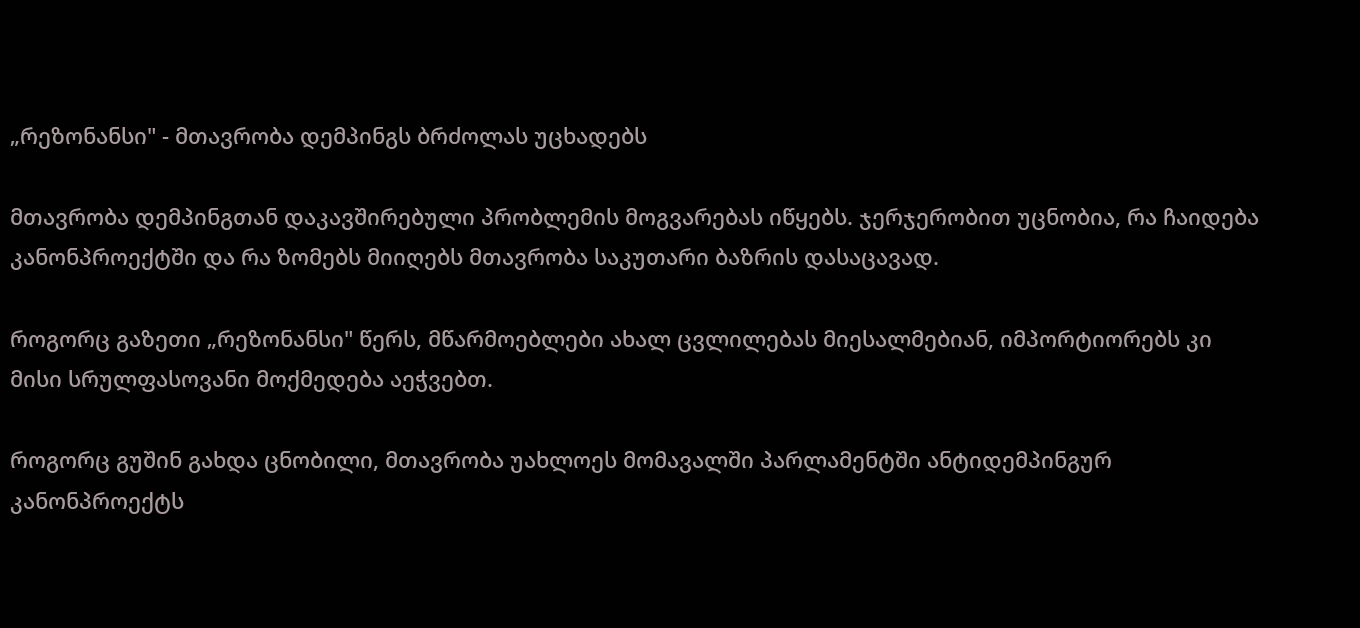„რეზონანსი" - მთავრობა დემპინგს ბრძოლას უცხადებს

მთავრობა დემპინგთან დაკავშირებული პრობლემის მოგვარებას იწყებს. ჯერჯერობით უცნობია, რა ჩაიდება კანონპროექტში და რა ზომებს მიიღებს მთავრობა საკუთარი ბაზრის დასაცავად.

როგორც გაზეთი „რეზონანსი" წერს, მწარმოებლები ახალ ცვლილებას მიესალმებიან, იმპორტიორებს კი მისი სრულფასოვანი მოქმედება აეჭვებთ.

როგორც გუშინ გახდა ცნობილი, მთავრობა უახლოეს მომავალში პარლამენტში ანტიდემპინგურ კანონპროექტს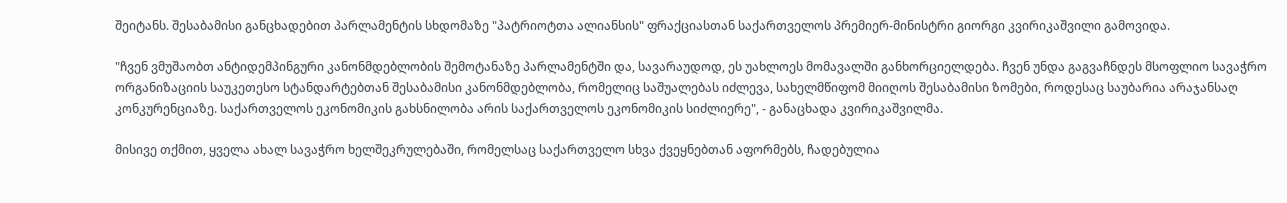შეიტანს. შესაბამისი განცხადებით პარლამენტის სხდომაზე "პატრიოტთა ალიანსის" ფრაქციასთან საქართველოს პრემიერ-მინისტრი გიორგი კვირიკაშვილი გამოვიდა.

"ჩვენ ვმუშაობთ ანტიდემპინგური კანონმდებლობის შემოტანაზე პარლამენტში და, სავარაუდოდ, ეს უახლოეს მომავალში განხორციელდება. ჩვენ უნდა გაგვაჩნდეს მსოფლიო სავაჭრო ორგანიზაციის საუკეთესო სტანდარტებთან შესაბამისი კანონმდებლობა, რომელიც საშუალებას იძლევა, სახელმწიფომ მიიღოს შესაბამისი ზომები, როდესაც საუბარია არაჯანსაღ კონკურენციაზე. საქართველოს ეკონომიკის გახსნილობა არის საქართველოს ეკონომიკის სიძლიერე", - განაცხადა კვირიკაშვილმა.

მისივე თქმით, ყველა ახალ სავაჭრო ხელშეკრულებაში, რომელსაც საქართველო სხვა ქვეყნებთან აფორმებს, ჩადებულია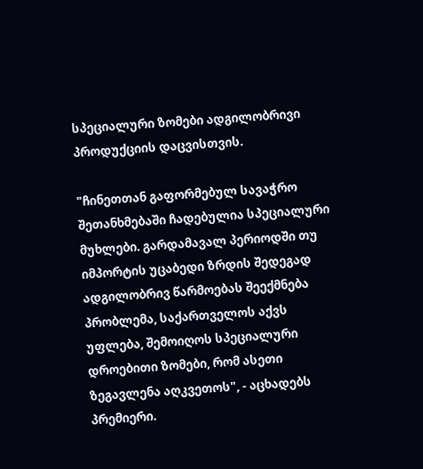სპეციალური ზომები ადგილობრივი პროდუქციის დაცვისთვის.

"ჩინეთთან გაფორმებულ სავაჭრო შეთანხმებაში ჩადებულია სპეციალური მუხლები. გარდამავალ პერიოდში თუ იმპორტის უცაბედი ზრდის შედეგად ადგილობრივ წარმოებას შეექმნება პრობლემა, საქართველოს აქვს უფლება, შემოიღოს სპეციალური დროებითი ზომები, რომ ასეთი ზეგავლენა აღკვეთოს", - აცხადებს პრემიერი.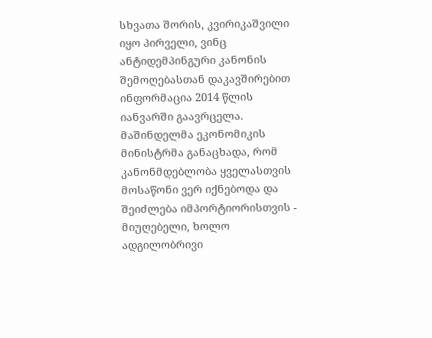სხვათა შორის, კვირიკაშვილი იყო პირველი, ვინც ანტიდემპინგური კანონის შემოღებასთან დაკავშირებით ინფორმაცია 2014 წლის იანვარში გაავრცელა. მაშინდელმა ეკონომიკის მინისტრმა განაცხადა, რომ კანონმდებლობა ყველასთვის მოსაწონი ვერ იქნებოდა და შეიძლება იმპორტიორისთვის - მიუღებელი, ხოლო ადგილობრივი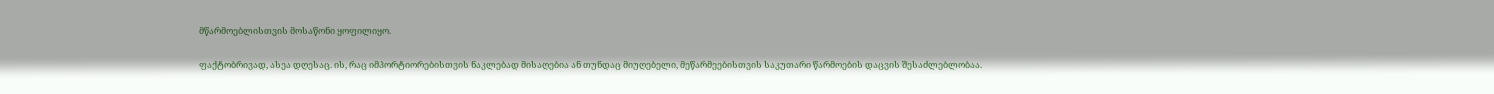მწარმოებლისთვის მოსაწონი ყოფილიყო.

ფაქტობრივად, ასეა დღესაც. ის, რაც იმპორტიორებისთვის ნაკლებად მისაღებია ან თუნდაც მიუღებელი, მეწარმეებისთვის საკუთარი წარმოების დაცვის შესაძლებლობაა.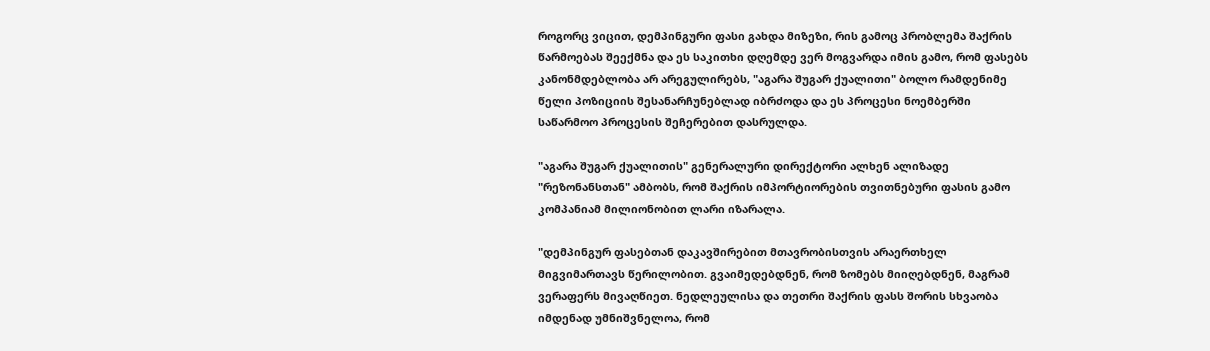როგორც ვიცით, დემპინგური ფასი გახდა მიზეზი, რის გამოც პრობლემა შაქრის წარმოებას შეექმნა და ეს საკითხი დღემდე ვერ მოგვარდა იმის გამო, რომ ფასებს კანონმდებლობა არ არეგულირებს, "აგარა შუგარ ქუალითი" ბოლო რამდენიმე წელი პოზიციის შესანარჩუნებლად იბრძოდა და ეს პროცესი ნოემბერში საწარმოო პროცესის შეჩერებით დასრულდა.

"აგარა შუგარ ქუალითის" გენერალური დირექტორი ალხენ ალიზადე "რეზონანსთან" ამბობს, რომ შაქრის იმპორტიორების თვითნებური ფასის გამო კომპანიამ მილიონობით ლარი იზარალა.

"დემპინგურ ფასებთან დაკავშირებით მთავრობისთვის არაერთხელ მიგვიმართავს წერილობით. გვაიმედებდნენ, რომ ზომებს მიიღებდნენ, მაგრამ ვერაფერს მივაღწიეთ. ნედლეულისა და თეთრი შაქრის ფასს შორის სხვაობა იმდენად უმნიშვნელოა, რომ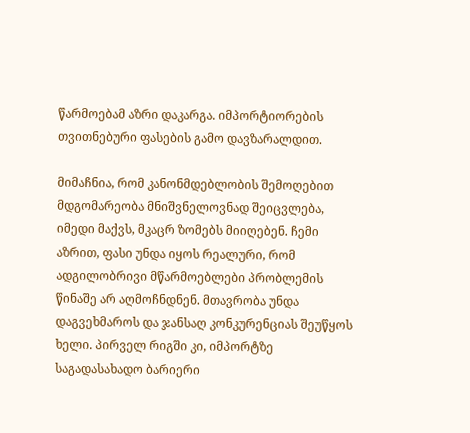წარმოებამ აზრი დაკარგა. იმპორტიორების თვითნებური ფასების გამო დავზარალდით.

მიმაჩნია, რომ კანონმდებლობის შემოღებით მდგომარეობა მნიშვნელოვნად შეიცვლება, იმედი მაქვს, მკაცრ ზომებს მიიღებენ. ჩემი აზრით, ფასი უნდა იყოს რეალური, რომ ადგილობრივი მწარმოებლები პრობლემის წინაშე არ აღმოჩნდნენ. მთავრობა უნდა დაგვეხმაროს და ჯანსაღ კონკურენციას შეუწყოს ხელი. პირველ რიგში კი, იმპორტზე საგადასახადო ბარიერი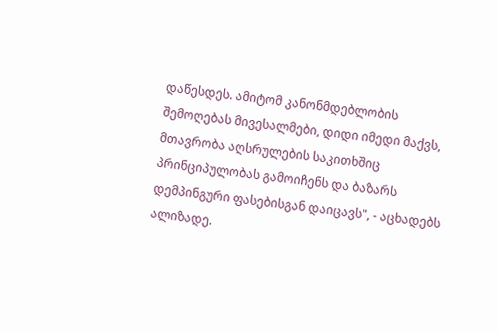დაწესდეს. ამიტომ კანონმდებლობის შემოღებას მივესალმები, დიდი იმედი მაქვს, მთავრობა აღსრულების საკითხშიც პრინციპულობას გამოიჩენს და ბაზარს დემპინგური ფასებისგან დაიცავს", - აცხადებს ალიზადე.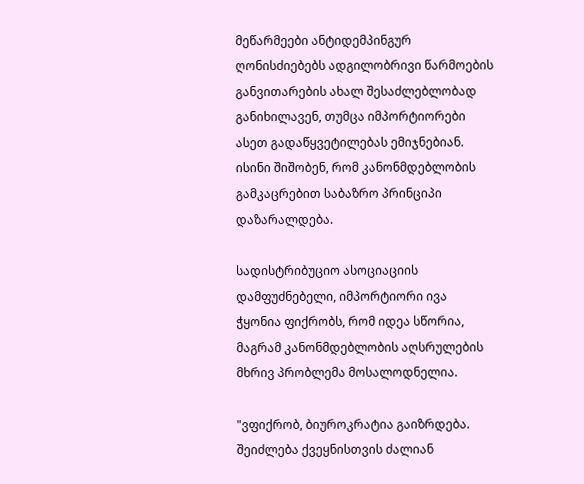მეწარმეები ანტიდემპინგურ ღონისძიებებს ადგილობრივი წარმოების განვითარების ახალ შესაძლებლობად განიხილავენ, თუმცა იმპორტიორები ასეთ გადაწყვეტილებას ემიჯნებიან. ისინი შიშობენ, რომ კანონმდებლობის გამკაცრებით საბაზრო პრინციპი დაზარალდება.

სადისტრიბუციო ასოციაციის დამფუძნებელი, იმპორტიორი ივა ჭყონია ფიქრობს, რომ იდეა სწორია, მაგრამ კანონმდებლობის აღსრულების მხრივ პრობლემა მოსალოდნელია.

"ვფიქრობ, ბიუროკრატია გაიზრდება. შეიძლება ქვეყნისთვის ძალიან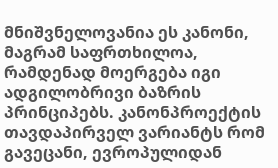მნიშვნელოვანია ეს კანონი, მაგრამ საფრთხილოა, რამდენად მოერგება იგი ადგილობრივი ბაზრის პრინციპებს. კანონპროექტის თავდაპირველ ვარიანტს რომ გავეცანი, ევროპულიდან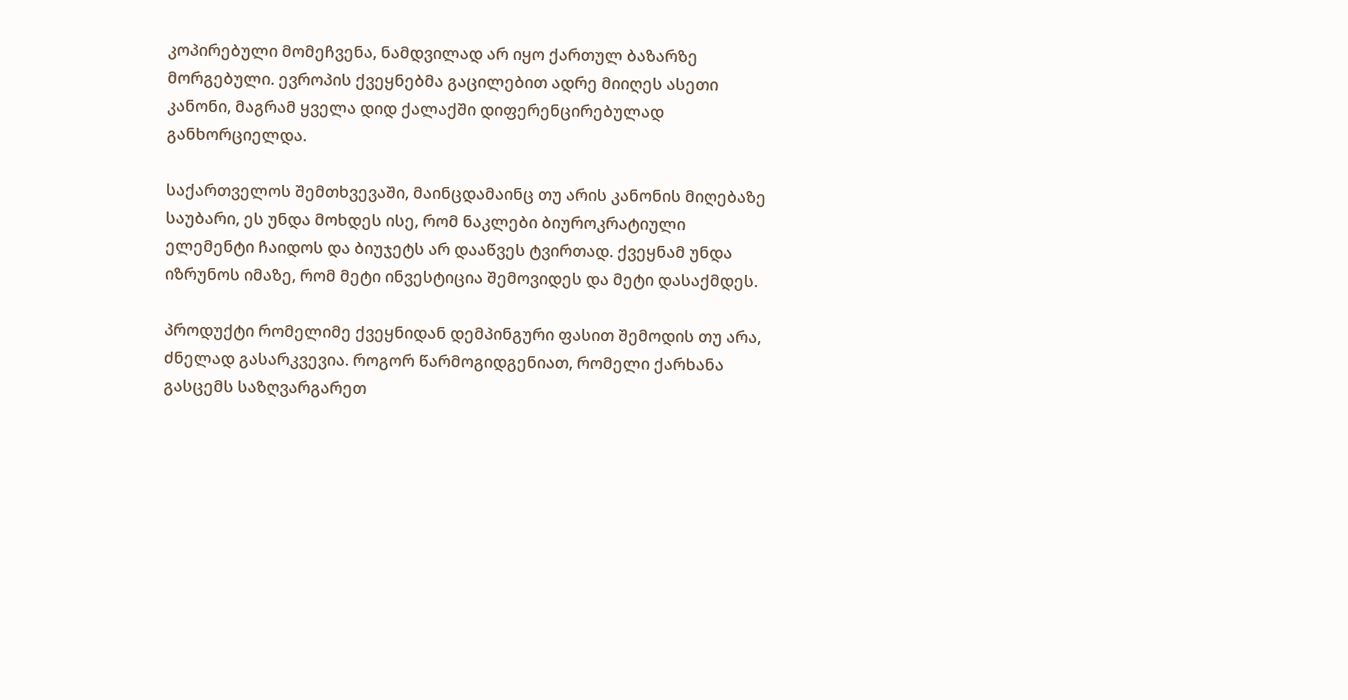კოპირებული მომეჩვენა, ნამდვილად არ იყო ქართულ ბაზარზე მორგებული. ევროპის ქვეყნებმა გაცილებით ადრე მიიღეს ასეთი კანონი, მაგრამ ყველა დიდ ქალაქში დიფერენცირებულად განხორციელდა.

საქართველოს შემთხვევაში, მაინცდამაინც თუ არის კანონის მიღებაზე საუბარი, ეს უნდა მოხდეს ისე, რომ ნაკლები ბიუროკრატიული ელემენტი ჩაიდოს და ბიუჯეტს არ დააწვეს ტვირთად. ქვეყნამ უნდა იზრუნოს იმაზე, რომ მეტი ინვესტიცია შემოვიდეს და მეტი დასაქმდეს.

პროდუქტი რომელიმე ქვეყნიდან დემპინგური ფასით შემოდის თუ არა, ძნელად გასარკვევია. როგორ წარმოგიდგენიათ, რომელი ქარხანა გასცემს საზღვარგარეთ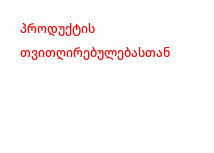პროდუქტის თვითღირებულებასთან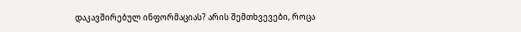დაკავშირებულ ინფორმაციას? არის შემთხვევები, როცა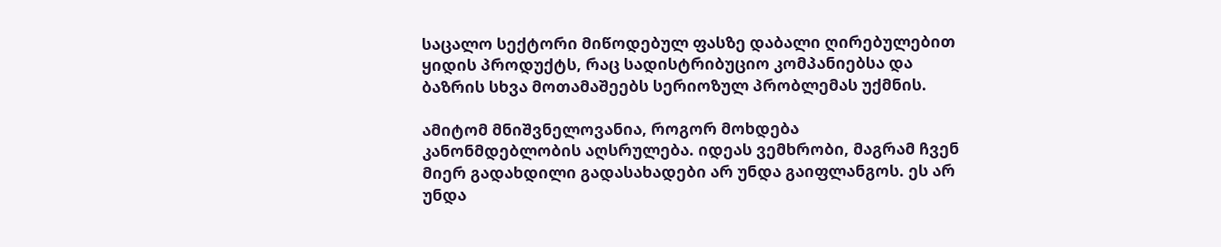საცალო სექტორი მიწოდებულ ფასზე დაბალი ღირებულებით ყიდის პროდუქტს, რაც სადისტრიბუციო კომპანიებსა და ბაზრის სხვა მოთამაშეებს სერიოზულ პრობლემას უქმნის.

ამიტომ მნიშვნელოვანია, როგორ მოხდება კანონმდებლობის აღსრულება. იდეას ვემხრობი, მაგრამ ჩვენ მიერ გადახდილი გადასახადები არ უნდა გაიფლანგოს. ეს არ უნდა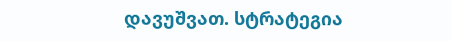დავუშვათ. სტრატეგია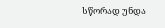სწორად უნდა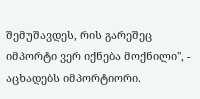შემუშავდეს, რის გარეშეც იმპორტი ვერ იქნება მოქნილი", - აცხადებს იმპორტიორი.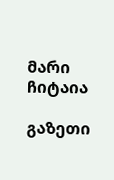მარი ჩიტაია

გაზეთი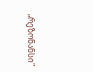„რეზონანსი"